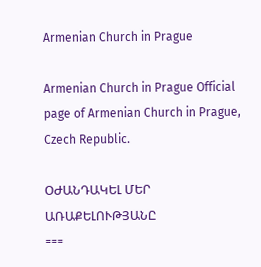Armenian Church in Prague

Armenian Church in Prague Official page of Armenian Church in Prague, Czech Republic.

ՕԺԱՆԴԱԿԵԼ ՄԵՐ ԱՌԱՔԵԼՈՒԹՅԱՆԸ
===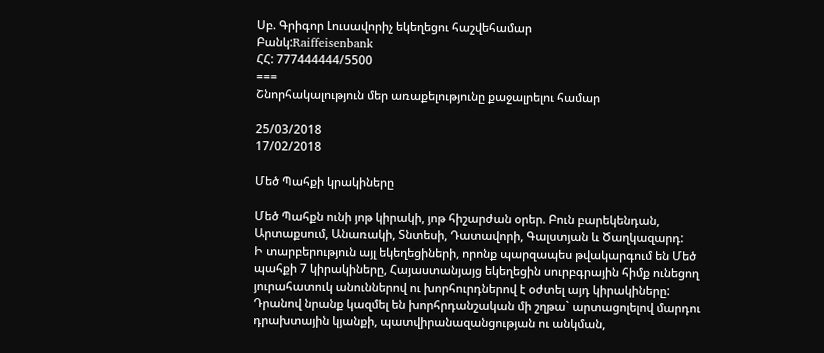Սբ. Գրիգոր Լուսավորիչ եկեղեցու հաշվեհամար
Բանկ:Raiffeisenbank
ՀՀ: 777444444/5500
===
Շնորհակալություն մեր առաքելությունը քաջալրելու համար

25/03/2018
17/02/2018

Մեծ Պահքի կրակիները

Մեծ Պահքն ունի յոթ կիրակի, յոթ հիշարժան օրեր. Բուն բարեկենդան, Արտաքսում, Անառակի, Տնտեսի, Դատավորի, Գալստյան և Ծաղկազարդ:
Ի տարբերություն այլ եկեղեցիների, որոնք պարզապես թվակարգում են Մեծ պահքի 7 կիրակիները, Հայաստանյայց եկեղեցին սուրբգրային հիմք ունեցող յուրահատուկ անուններով ու խորհուրդներով է օժտել այդ կիրակիները: Դրանով նրանք կազմել են խորհրդանշական մի շղթա` արտացոլելով մարդու դրախտային կյանքի, պատվիրանազանցության ու անկման,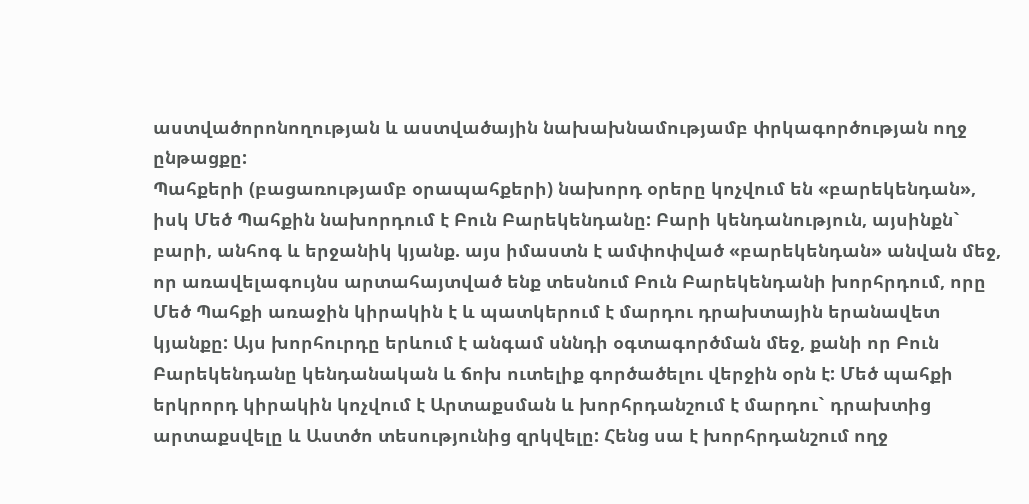աստվածորոնողության և աստվածային նախախնամությամբ փրկագործության ողջ ընթացքը:
Պահքերի (բացառությամբ օրապահքերի) նախորդ օրերը կոչվում են «բարեկենդան», իսկ Մեծ Պահքին նախորդում է Բուն Բարեկենդանը: Բարի կենդանություն, այսինքն` բարի, անհոգ և երջանիկ կյանք. այս իմաստն է ամփոփված «բարեկենդան» անվան մեջ, որ առավելագույնս արտահայտված ենք տեսնում Բուն Բարեկենդանի խորհրդում, որը Մեծ Պահքի առաջին կիրակին է և պատկերում է մարդու դրախտային երանավետ կյանքը: Այս խորհուրդը երևում է անգամ սննդի օգտագործման մեջ, քանի որ Բուն Բարեկենդանը կենդանական և ճոխ ուտելիք գործածելու վերջին օրն է: Մեծ պահքի երկրորդ կիրակին կոչվում է Արտաքսման և խորհրդանշում է մարդու` դրախտից արտաքսվելը և Աստծո տեսությունից զրկվելը: Հենց սա է խորհրդանշում ողջ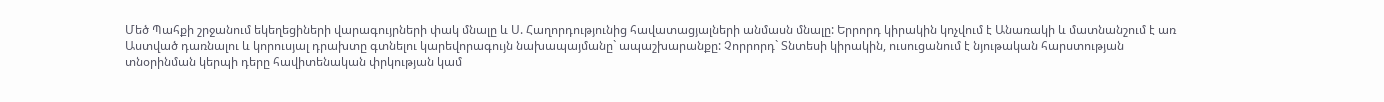Մեծ Պահքի շրջանում եկեղեցիների վարագույրների փակ մնալը և Ս. Հաղորդությունից հավատացյալների անմասն մնալը: Երրորդ կիրակին կոչվում է Անառակի և մատնանշում է առ Աստված դառնալու և կորուսյալ դրախտը գտնելու կարեվորագույն նախապայմանը` ապաշխարանքը: Չորրորդ` Տնտեսի կիրակին, ուսուցանում է նյութական հարստության տնօրինման կերպի դերը հավիտենական փրկության կամ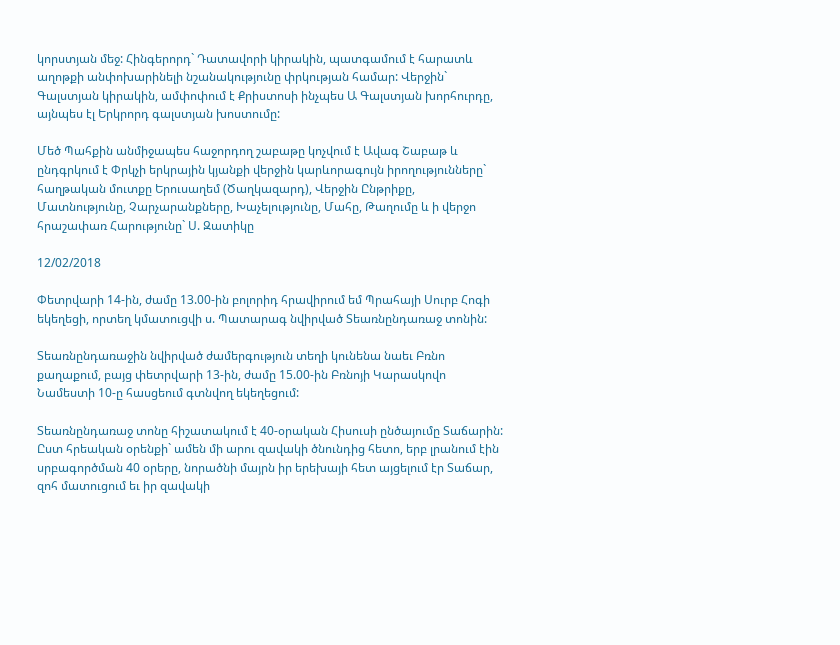կորստյան մեջ: Հինգերորդ` Դատավորի կիրակին, պատգամում է հարատև աղոթքի անփոխարինելի նշանակությունը փրկության համար: Վերջին` Գալստյան կիրակին, ամփոփում է Քրիստոսի ինչպես Ա Գալստյան խորհուրդը, այնպես էլ Երկրորդ գալստյան խոստումը:

Մեծ Պահքին անմիջապես հաջորդող շաբաթը կոչվում է Ավագ Շաբաթ և ընդգրկում է Փրկչի երկրային կյանքի վերջին կարևորագույն իրողությունները` հաղթական մուտքը Երուսաղեմ (Ծաղկազարդ), Վերջին Ընթրիքը, Մատնությունը, Չարչարանքները, Խաչելությունը, Մահը, Թաղումը և ի վերջո հրաշափառ Հարությունը` Ս. Զատիկը

12/02/2018

Փետրվարի 14-ին, ժամը 13.00-ին բոլորիդ հրավիրում եմ Պրահայի Սուրբ Հոգի եկեղեցի, որտեղ կմատուցվի ս. Պատարագ նվիրված Տեառնընդառաջ տոնին:

Տեառնընդառաջին նվիրված ժամերգություն տեղի կունենա նաեւ Բռնո քաղաքում, բայց փետրվարի 13-ին, ժամը 15.00-ին Բռնոյի Կարասկովո Նամեստի 10-ը հասցեում գտնվող եկեղեցում:

Տեառնընդառաջ տոնը հիշատակում է 40-օրական Հիսուսի ընծայումը Տաճարին:
Ըստ հրեական օրենքի` ամեն մի արու զավակի ծնունդից հետո, երբ լրանում էին սրբագործման 40 օրերը, նորածնի մայրն իր երեխայի հետ այցելում էր Տաճար, զոհ մատուցում եւ իր զավակի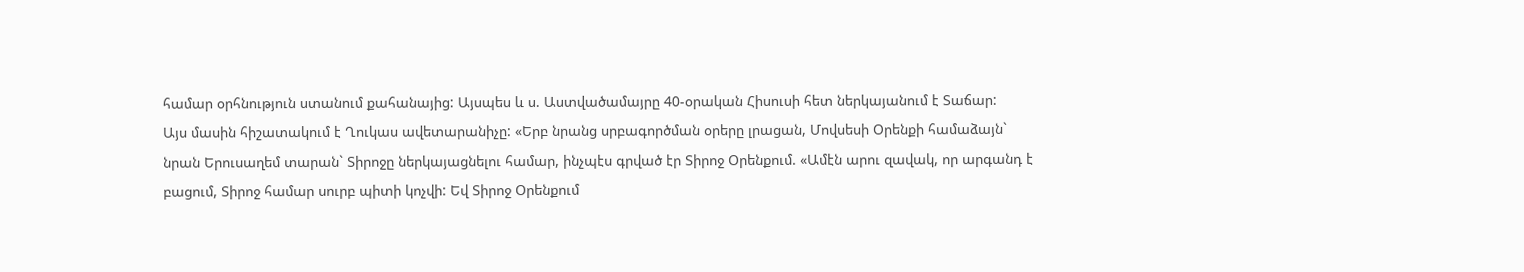համար օրհնություն ստանում քահանայից: Այսպես և ս. Աստվածամայրը 40-օրական Հիսուսի հետ ներկայանում է Տաճար:
Այս մասին հիշատակում է Ղուկաս ավետարանիչը: «Երբ նրանց սրբագործման օրերը լրացան, Մովսեսի Օրենքի համաձայն` նրան Երուսաղեմ տարան` Տիրոջը ներկայացնելու համար, ինչպէս գրված էր Տիրոջ Օրենքում. «Ամէն արու զավակ, որ արգանդ է բացում, Տիրոջ համար սուրբ պիտի կոչվի: Եվ Տիրոջ Օրենքում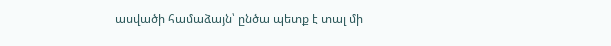ասվածի համաձայն՝ ընծա պետք է տալ մի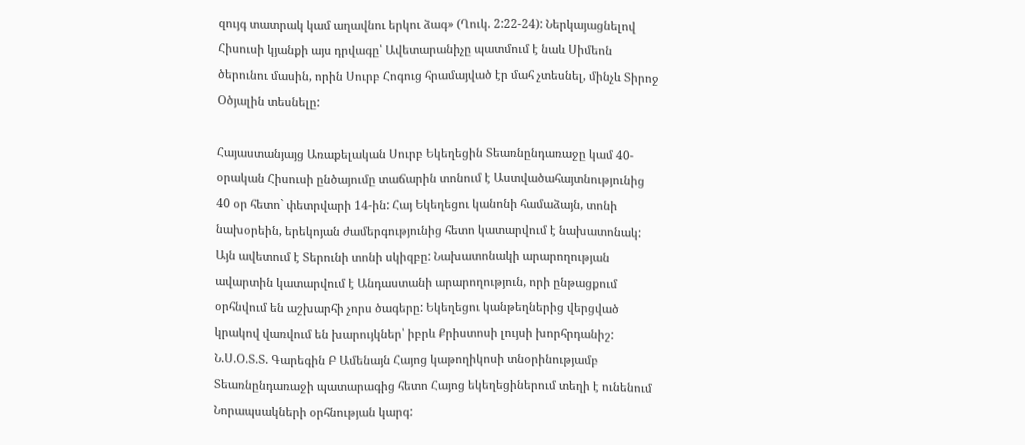զույգ տատրակ կամ աղավնու երկու ձագ» (Ղուկ. 2:22-24): Ներկայացնելով Հիսուսի կյանքի այս դրվագը՝ Ավետարանիչը պատմում է նաև Սիմեոն ծերունու մասին, որին Սուրբ Հոգուց հրամայված էր մահ չտեսնել, մինչև Տիրոջ Օծյալին տեսնելը:

Հայաստանյայց Առաքելական Սուրբ Եկեղեցին Տեառնընդառաջը կամ 40-օրական Հիսուսի ընծայումը տաճարին տոնում է Աստվածահայտնությունից 40 օր հետո` փետրվարի 14-ին: Հայ Եկեղեցու կանոնի համաձայն, տոնի նախօրեին, երեկոյան ժամերգությունից հետո կատարվում է նախատոնակ: Այն ավետում է Տերունի տոնի սկիզբը: Նախատոնակի արարողության ավարտին կատարվում է Անդաստանի արարողություն, որի ընթացքում օրհնվում են աշխարհի չորս ծագերը: Եկեղեցու կանթեղներից վերցված կրակով վառվում են խարույկներ՝ իբրև Քրիստոսի լույսի խորհրդանիշ:
Ն.Ս.Օ.Տ.Տ. Գարեգին Բ Ամենայն Հայոց կաթողիկոսի տնօրինությամբ Տեառնընդառաջի պատարագից հետո Հայոց եկեղեցիներում տեղի է ունենում Նորապսակների օրհնության կարգ: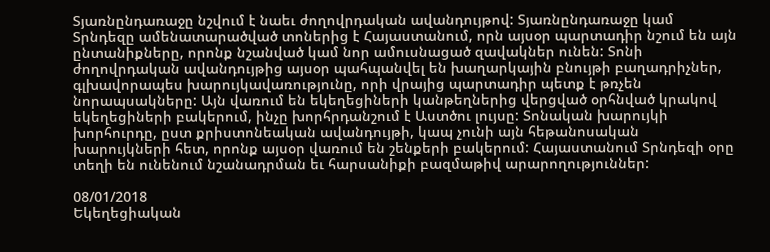Տյառնընդառաջը նշվում է նաեւ ժողովրդական ավանդույթով: Տյառնընդառաջը կամ Տրնդեզը ամենատարածված տոներից է Հայաստանում, որն այսօր պարտադիր նշում են այն ընտանիքները, որոնք նշանված կամ նոր ամուսնացած զավակներ ունեն: Տոնի ժողովրդական ավանդույթից այսօր պահպանվել են խաղարկային բնույթի բաղադրիչներ, գլխավորապես խարույկավառությունը, որի վրայից պարտադիր պետք է թռչեն նորապսակները: Այն վառում են եկեղեցիների կանթեղներից վերցված օրհնված կրակով եկեղեցիների բակերում, ինչը խորհրդանշում է Աստծու լույսը: Տոնական խարույկի խորհուրդը, ըստ քրիստոնեական ավանդույթի, կապ չունի այն հեթանոսական խարույկների հետ, որոնք այսօր վառում են շենքերի բակերում: Հայաստանում Տրնդեզի օրը տեղի են ունենում նշանադրման եւ հարսանիքի բազմաթիվ արարողություններ:

08/01/2018
Եկեղեցիական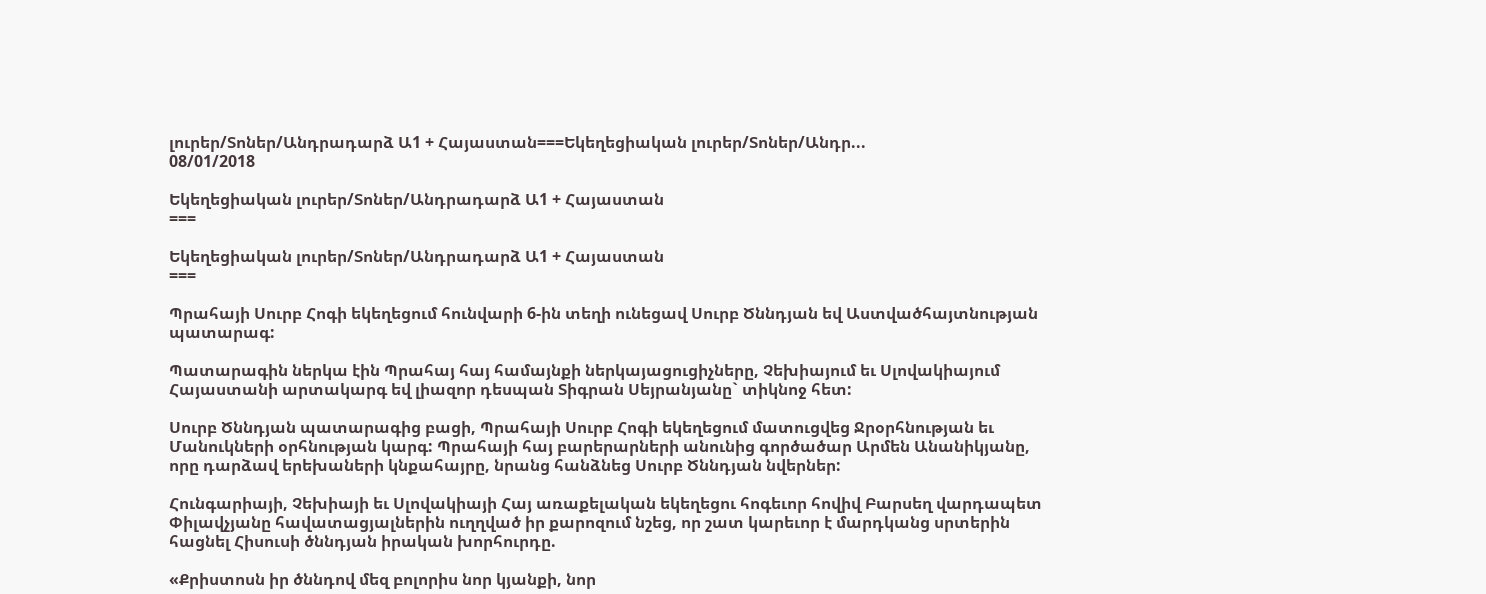լուրեր/Տոներ/Անդրադարձ Ա1 + Հայաստան===Եկեղեցիական լուրեր/Տոներ/Անդր...
08/01/2018

Եկեղեցիական լուրեր/Տոներ/Անդրադարձ Ա1 + Հայաստան
===

Եկեղեցիական լուրեր/Տոներ/Անդրադարձ Ա1 + Հայաստան
===

Պրահայի Սուրբ Հոգի եկեղեցում հունվարի 6-ին տեղի ունեցավ Սուրբ Ծննդյան եվ Աստվածհայտնության պատարագ:

Պատարագին ներկա էին Պրահայ հայ համայնքի ներկայացուցիչները, Չեխիայում եւ Սլովակիայում Հայաստանի արտակարգ եվ լիազոր դեսպան Տիգրան Սեյրանյանը` տիկնոջ հետ:

Սուրբ Ծննդյան պատարագից բացի, Պրահայի Սուրբ Հոգի եկեղեցում մատուցվեց Ջրօրհնության եւ Մանուկների օրհնության կարգ: Պրահայի հայ բարերարների անունից գործածար Արմեն Անանիկյանը, որը դարձավ երեխաների կնքահայրը, նրանց հանձնեց Սուրբ Ծննդյան նվերներ:

Հունգարիայի, Չեխիայի եւ Սլովակիայի Հայ առաքելական եկեղեցու հոգեւոր հովիվ Բարսեղ վարդապետ Փիլավչյանը հավատացյալներին ուղղված իր քարոզում նշեց, որ շատ կարեւոր է մարդկանց սրտերին հացնել Հիսուսի ծննդյան իրական խորհուրդը.

«Քրիստոսն իր ծննդով մեզ բոլորիս նոր կյանքի, նոր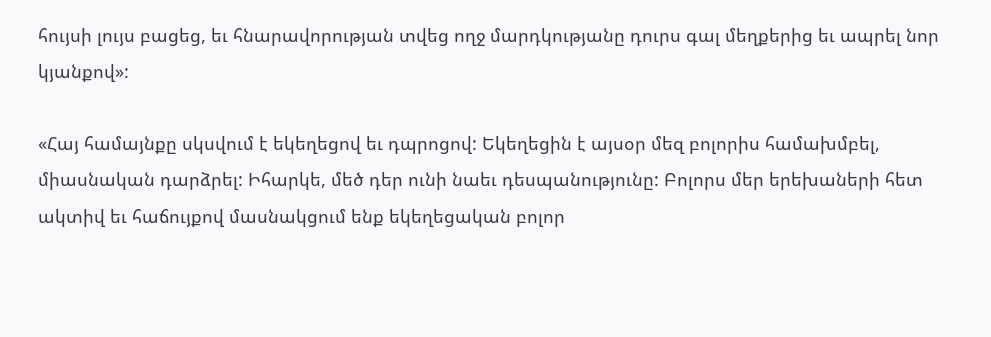հույսի լույս բացեց, եւ հնարավորության տվեց ողջ մարդկությանը դուրս գալ մեղքերից եւ ապրել նոր կյանքով»:

«Հայ համայնքը սկսվում է եկեղեցով եւ դպրոցով: Եկեղեցին է այսօր մեզ բոլորիս համախմբել, միասնական դարձրել: Իհարկե, մեծ դեր ունի նաեւ դեսպանությունը: Բոլորս մեր երեխաների հետ ակտիվ եւ հաճույքով մասնակցում ենք եկեղեցական բոլոր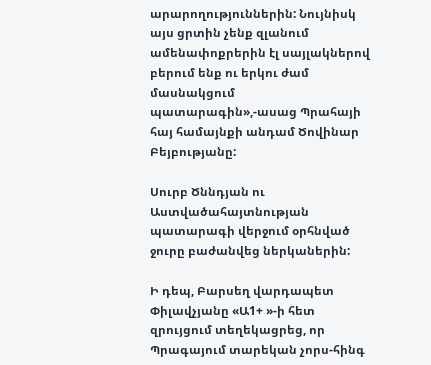արարողություններին: Նույնիսկ այս ցրտին չենք զլանում ամենափոքրերին էլ սայլակներով բերում ենք ու երկու ժամ մասնակցում պատարագին»,-ասաց Պրահայի հայ համայնքի անդամ Ծովինար Բեյբությանը:

Սուրբ Ծննդյան ու Աստվածահայտնության պատարագի վերջում օրհնված ջուրը բաժանվեց ներկաներին:

Ի դեպ, Բարսեղ վարդապետ Փիլավչյանը «Ա1+ »-ի հետ զրույցում տեղեկացրեց, որ Պրագայում տարեկան չորս-հինգ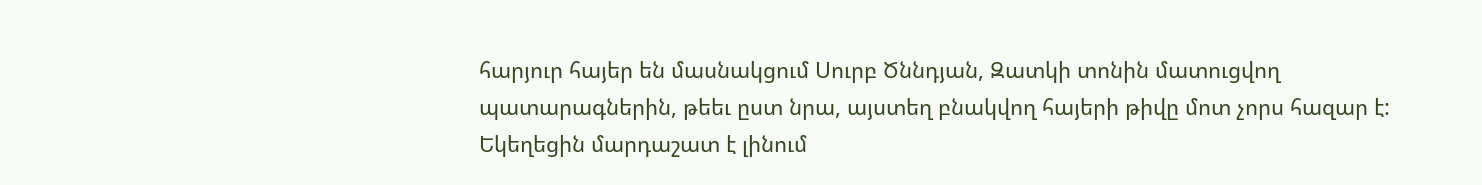հարյուր հայեր են մասնակցում Սուրբ Ծննդյան, Զատկի տոնին մատուցվող պատարագներին, թեեւ ըստ նրա, այստեղ բնակվող հայերի թիվը մոտ չորս հազար է: Եկեղեցին մարդաշատ է լինում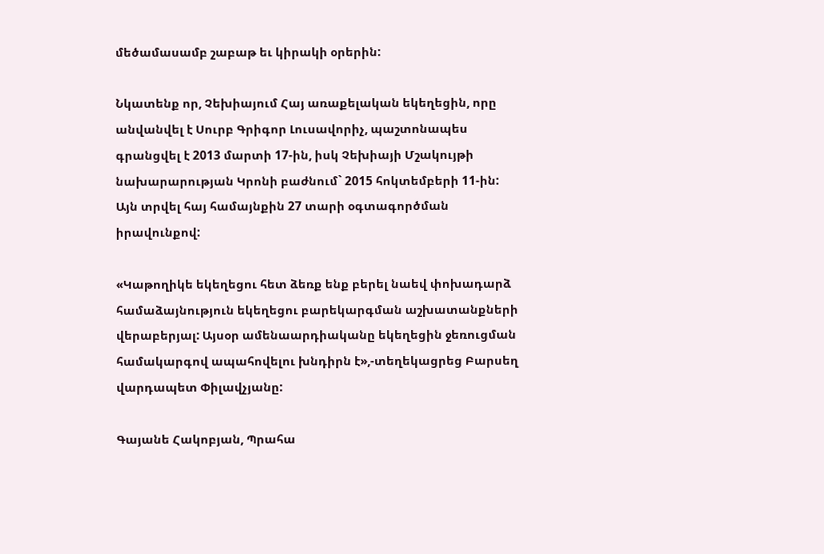մեծամասամբ շաբաթ եւ կիրակի օրերին:

Նկատենք որ, Չեխիայում Հայ առաքելական եկեղեցին, որը անվանվել է Սուրբ Գրիգոր Լուսավորիչ, պաշտոնապես գրանցվել է 2013 մարտի 17-ին, իսկ Չեխիայի Մշակույթի նախարարության Կրոնի բաժնում` 2015 հոկտեմբերի 11-ին: Այն տրվել հայ համայնքին 27 տարի օգտագործման իրավունքով:

«Կաթողիկե եկեղեցու հետ ձեռք ենք բերել նաեվ փոխադարձ համաձայնություն եկեղեցու բարեկարգման աշխատանքների վերաբերյալ: Այսօր ամենաարդիականը եկեղեցին ջեռուցման համակարգով ապահովելու խնդիրն է»,-տեղեկացրեց Բարսեղ վարդապետ Փիլավչյանը:

Գայանե Հակոբյան, Պրահա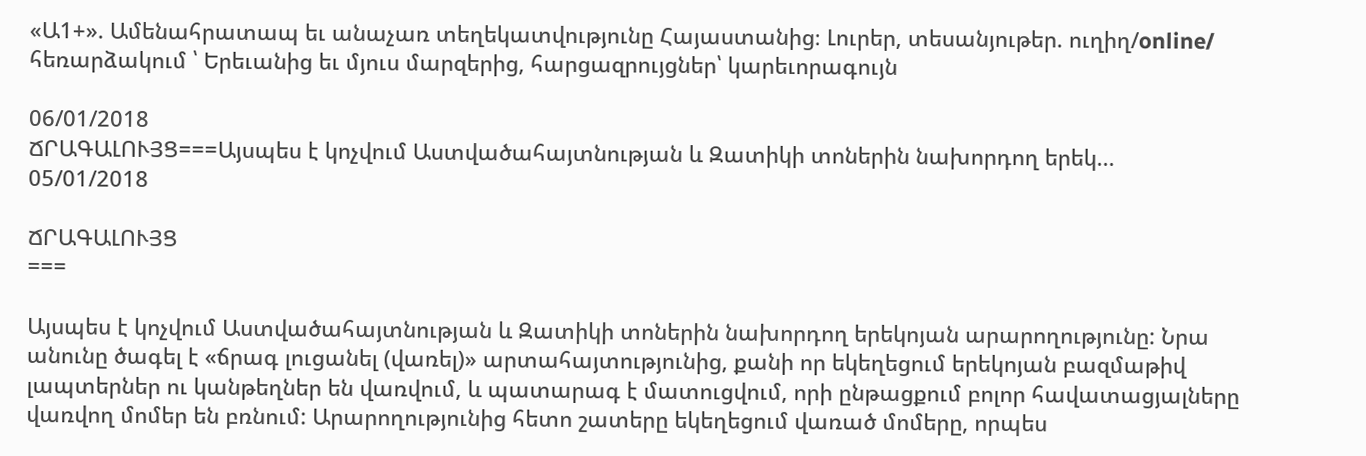«Ա1+». Ամենահրատապ եւ անաչառ տեղեկատվությունը Հայաստանից։ Լուրեր, տեսանյութեր. ուղիղ/online/ հեռարձակում ՝ Երեւանից եւ մյուս մարզերից, հարցազրույցներ՝ կարեւորագույն

06/01/2018
ՃՐԱԳԱԼՈՒՅՑ===Այսպես է կոչվում Աստվածահայտնության և Զատիկի տոներին նախորդող երեկ...
05/01/2018

ՃՐԱԳԱԼՈՒՅՑ
===

Այսպես է կոչվում Աստվածահայտնության և Զատիկի տոներին նախորդող երեկոյան արարողությունը: Նրա անունը ծագել է «ճրագ լուցանել (վառել)» արտահայտությունից, քանի որ եկեղեցում երեկոյան բազմաթիվ լապտերներ ու կանթեղներ են վառվում, և պատարագ է մատուցվում, որի ընթացքում բոլոր հավատացյալները վառվող մոմեր են բռնում: Արարողությունից հետո շատերը եկեղեցում վառած մոմերը, որպես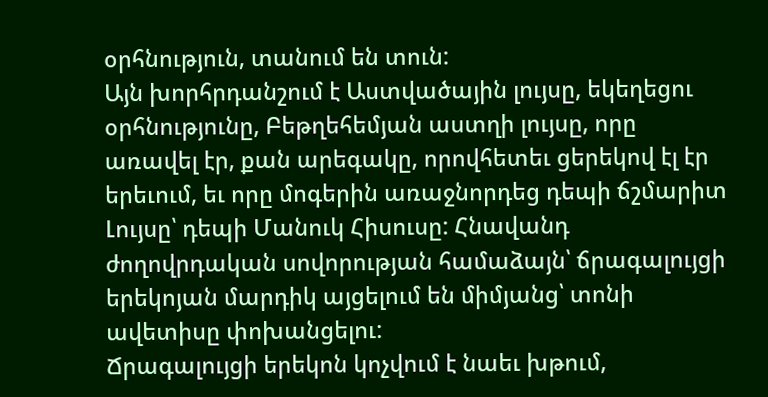օրհնություն, տանում են տուն:
Այն խորհրդանշում է Աստվածային լույսը, եկեղեցու օրհնությունը, Բեթղեհեմյան աստղի լույսը, որը առավել էր, քան արեգակը, որովհետեւ ցերեկով էլ էր երեւում, եւ որը մոգերին առաջնորդեց դեպի ճշմարիտ Լույսը՝ դեպի Մանուկ Հիսուսը: Հնավանդ ժողովրդական սովորության համաձայն՝ ճրագալույցի երեկոյան մարդիկ այցելում են միմյանց՝ տոնի ավետիսը փոխանցելու:
Ճրագալույցի երեկոն կոչվում է նաեւ խթում,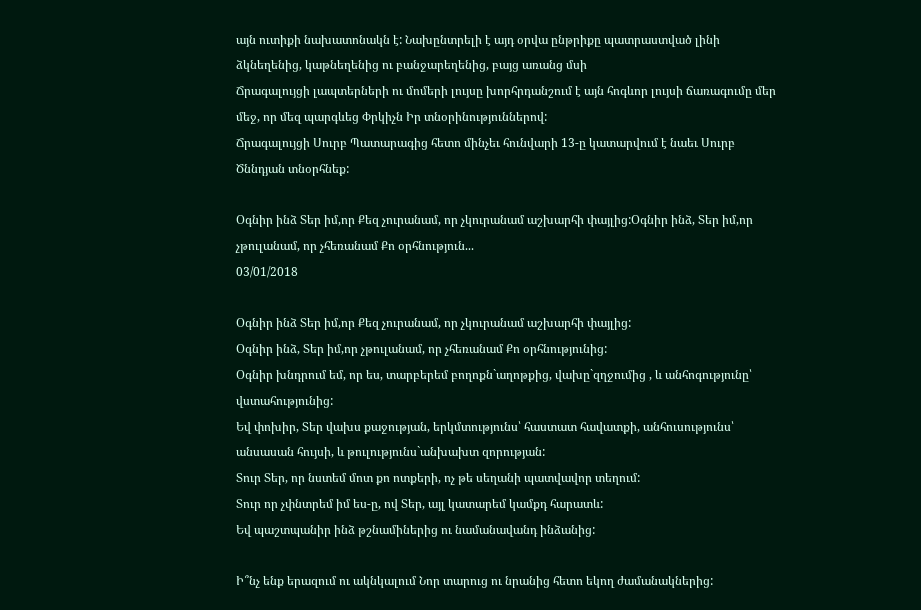այն ուտիքի նախատոնակն է: Նախընտրելի է այդ օրվա ընթրիքը պատրաստված լինի ձկնեղենից, կաթնեղենից ու բանջարեղենից, բայց առանց մսի
Ճրագալույցի լապտերների ու մոմերի լույսը խորհրդանշում է այն հոգևոր լույսի ճառագումը մեր մեջ, որ մեզ պարգևեց Փրկիչն Իր տնօրինություններով:
Ճրագալույցի Սուրբ Պատարագից հետո մինչեւ հունվարի 13-ը կատարվում է նաեւ Սուրբ Ծննդյան տնօրհնեք:

Օգնիր ինձ Տեր իմ,որ Քեզ չուրանամ, որ չկուրանամ աշխարհի փայլից:Օգնիր ինձ, Տեր իմ,որ չթուլանամ, որ չհեռանամ Քո օրհնություն...
03/01/2018

Օգնիր ինձ Տեր իմ,որ Քեզ չուրանամ, որ չկուրանամ աշխարհի փայլից:
Օգնիր ինձ, Տեր իմ,որ չթուլանամ, որ չհեռանամ Քո օրհնությունից:
Օգնիր խնդրում եմ, որ ես, տարբերեմ բողոքն`աղոթքից, վախը`զղջումից , և անհոգությունը՝ վստահությունից:
Եվ փոխիր, Տեր վախս քաջության, երկմտությունս՝ հաստատ հավատքի, անհուսությունս՝ անսասան հույսի, և թուլությունս`անխախտ զորության:
Տուր Տեր, որ նստեմ մոտ քո ոտքերի, ոչ թե սեղանի պատվավոր տեղում:
Տուր որ չփնտրեմ իմ ես-ը, ով Տեր, այլ կատարեմ կամքդ հարատև:
Եվ պաշտպանիր ինձ թշնամիներից ու նամանավանդ ինձանից:

Ի՞նչ ենք երազում ու ակնկալում Նոր տարուց ու նրանից հետո եկող ժամանակներից: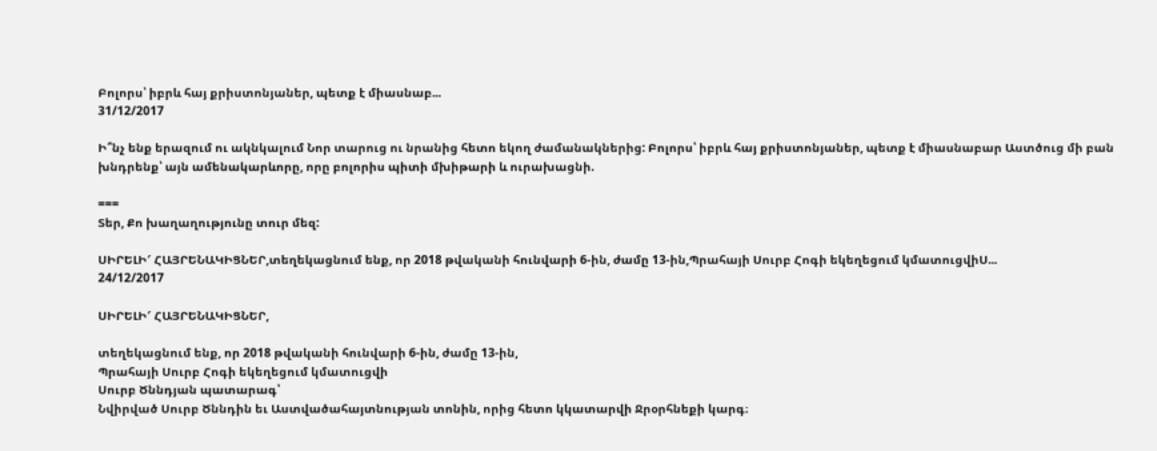Բոլորս՝ իբրև հայ քրիստոնյաներ, պետք է միասնաբ...
31/12/2017

Ի՞նչ ենք երազում ու ակնկալում Նոր տարուց ու նրանից հետո եկող ժամանակներից: Բոլորս՝ իբրև հայ քրիստոնյաներ, պետք է միասնաբար Աստծուց մի բան խնդրենք՝ այն ամենակարևորը, որը բոլորիս պիտի մխիթարի և ուրախացնի.

===
Տեր, Քո խաղաղությունը տուր մեզ:

ՍԻՐԵԼԻ′ ՀԱՅՐԵՆԱԿԻՑՆԵՐ,տեղեկացնում ենք, որ 2018 թվականի հունվարի 6-ին, ժամը 13-ին,Պրահայի Սուրբ Հոգի եկեղեցում կմատուցվիՍ...
24/12/2017

ՍԻՐԵԼԻ′ ՀԱՅՐԵՆԱԿԻՑՆԵՐ,

տեղեկացնում ենք, որ 2018 թվականի հունվարի 6-ին, ժամը 13-ին,
Պրահայի Սուրբ Հոգի եկեղեցում կմատուցվի
Սուրբ Ծննդյան պատարագ՝
Նվիրված Սուրբ Ծննդին եւ Աստվածահայտնության տոնին, որից հետո կկատարվի Ջրօրհնեքի կարգ։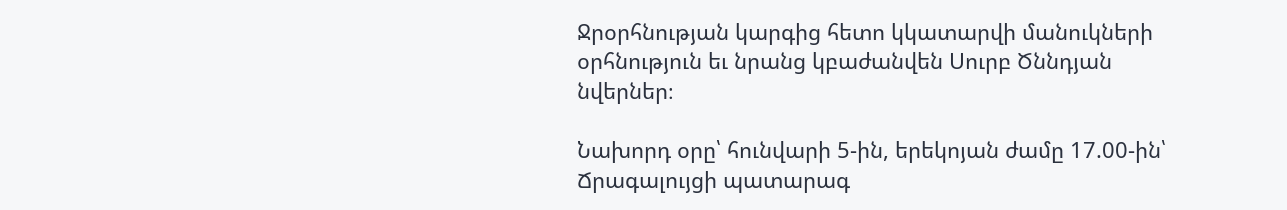Ջրօրհնության կարգից հետո կկատարվի մանուկների օրհնություն եւ նրանց կբաժանվեն Սուրբ Ծննդյան նվերներ։

Նախորդ օրը՝ հունվարի 5-ին, երեկոյան ժամը 17.00-ին՝ Ճրագալույցի պատարագ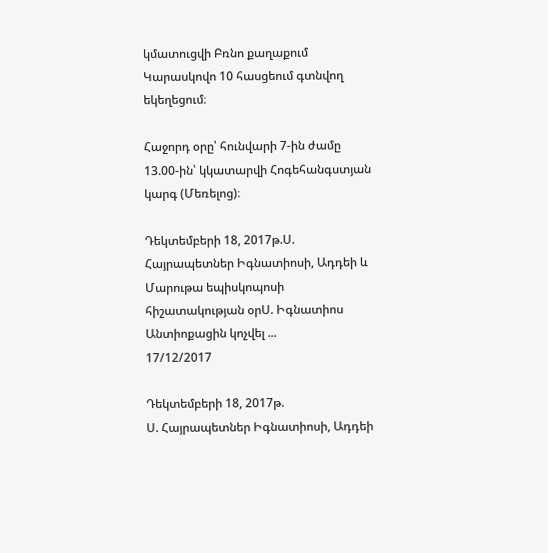կմատուցվի Բռնո քաղաքում Կարասկովո 10 հասցեում գտնվող եկեղեցում։

Հաջորդ օրը՝ հունվարի 7-ին ժամը 13.00-ին՝ կկատարվի Հոգեհանգստյան կարգ (Մեռելոց)։

Դեկտեմբերի 18, 2017թ.Ս. Հայրապետներ Իգնատիոսի, Ադդեի և Մարութա եպիսկոպոսի հիշատակության օրՍ. Իգնատիոս Անտիոքացին կոչվել ...
17/12/2017

Դեկտեմբերի 18, 2017թ.
Ս. Հայրապետներ Իգնատիոսի, Ադդեի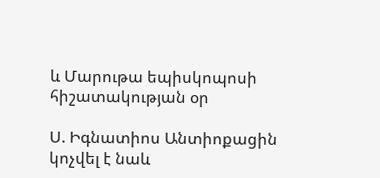և Մարութա եպիսկոպոսի հիշատակության օր

Ս. Իգնատիոս Անտիոքացին կոչվել է նաև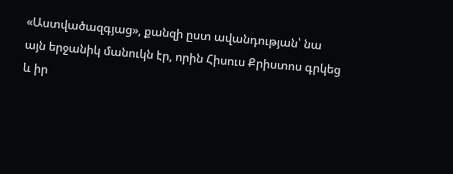«Աստվածազգյաց», քանզի ըստ ավանդության՝ նա այն երջանիկ մանուկն էր, որին Հիսուս Քրիստոս գրկեց և իր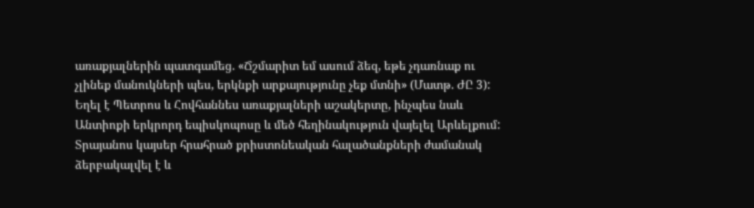առաքյալներին պատգամեց. «Ճշմարիտ եմ ասում ձեզ, եթե չդառնաք ու չլինեք մանուկների պես, երկնքի արքայությունը չեք մտնի» (Մատթ. ԺԸ 3): Եղել է Պետրոս և Հովհաննես առաքյալների աշակերտը, ինչպես նաև Անտիոքի երկրորդ եպիսկոպոսը և մեծ հեղինակություն վայելել Արևելքում: Տրայանոս կայսեր հրահրած քրիստոնեական հալածանքների ժամանակ ձերբակալվել է և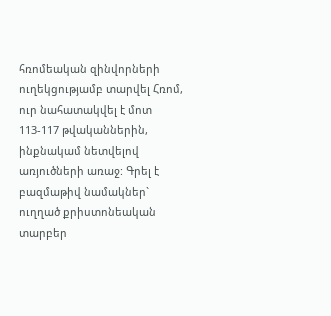հռոմեական զինվորների ուղեկցությամբ տարվել Հռոմ, ուր նահատակվել է մոտ 113-117 թվականներին, ինքնակամ նետվելով առյուծների առաջ: Գրել է բազմաթիվ նամակներ` ուղղած քրիստոնեական տարբեր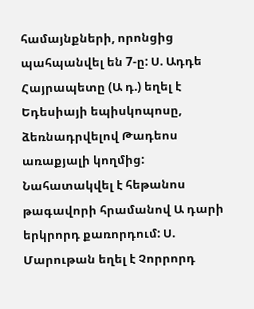համայնքների, որոնցից պահպանվել են 7-ը: Ս. Ադդե Հայրապետը (Ա դ.) եղել է Եդեսիայի եպիսկոպոսը, ձեռնադրվելով Թադեոս առաքյալի կողմից: Նահատակվել է հեթանոս թագավորի հրամանով Ա դարի երկրորդ քառորդում: Ս. Մարութան եղել է Չորրորդ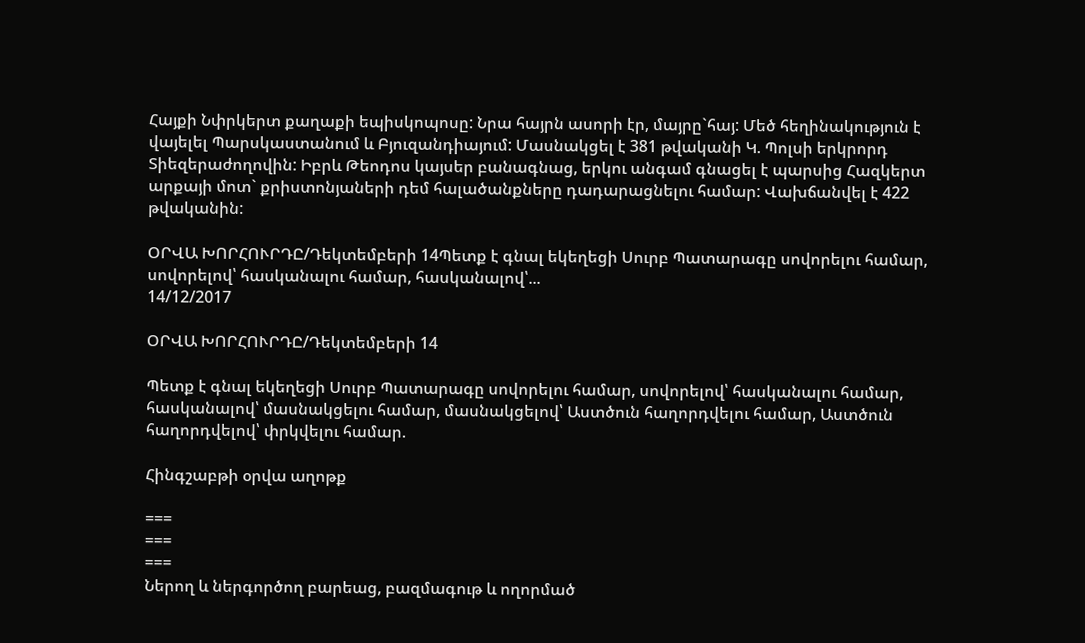Հայքի Նփրկերտ քաղաքի եպիսկոպոսը: Նրա հայրն ասորի էր, մայրը`հայ: Մեծ հեղինակություն է վայելել Պարսկաստանում և Բյուզանդիայում: Մասնակցել է 381 թվականի Կ. Պոլսի երկրորդ Տիեզերաժողովին: Իբրև Թեոդոս կայսեր բանագնաց, երկու անգամ գնացել է պարսից Հազկերտ արքայի մոտ` քրիստոնյաների դեմ հալածանքները դադարացնելու համար: Վախճանվել է 422 թվականին:

ՕՐՎԱ ԽՈՐՀՈՒՐԴԸ/Դեկտեմբերի 14Պետք է գնալ եկեղեցի Սուրբ Պատարագը սովորելու համար, սովորելով՝ հասկանալու համար, հասկանալով՝...
14/12/2017

ՕՐՎԱ ԽՈՐՀՈՒՐԴԸ/Դեկտեմբերի 14

Պետք է գնալ եկեղեցի Սուրբ Պատարագը սովորելու համար, սովորելով՝ հասկանալու համար, հասկանալով՝ մասնակցելու համար, մասնակցելով՝ Աստծուն հաղորդվելու համար, Աստծուն հաղորդվելով՝ փրկվելու համար.

Հինգշաբթի օրվա աղոթք

===
===
===
Ներող և ներգործող բարեաց, բազմագութ և ողորմած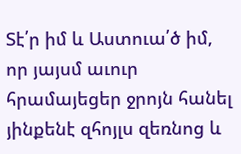Տէ՛ր իմ և Աստուա՛ծ իմ, որ յայսմ աւուր հրամայեցեր ջրոյն հանել յինքենէ զհոյլս զեռնոց և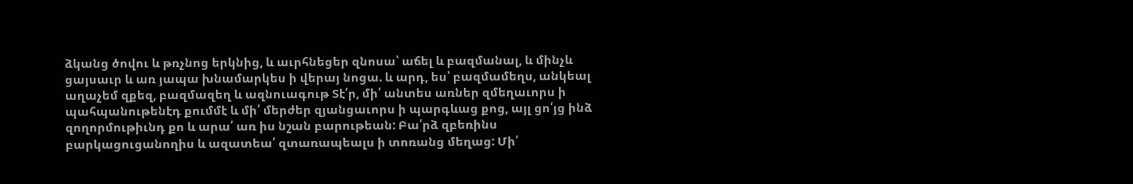ձկանց ծովու և թռչնոց երկնից, և աւրհնեցեր զնոսա՝ աճել և բազմանալ, և մինչև ցայսաւր և առ յապա խնամարկես ի վերայ նոցա. և արդ, ես՝ բազմամեղս, անկեալ աղաչեմ զքեզ, բազմազեղ և ազնուագութ Տէ՛ր, մի՛ անտես առներ զմեղաւորս ի պահպանութենէդ քումմէ և մի՛ մերժեր զյանցաւորս ի պարգևաց քոց, այլ ցո՛յց ինձ զողորմութիւնդ քո և արա՛ առ իս նշան բարութեան: Բա՛րձ զբեռինս բարկացուցանողիս և ազատեա՛ զտառապեալս ի տոռանց մեղաց: Մի՛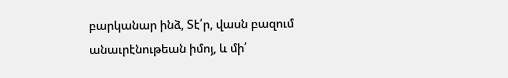բարկանար ինձ, Տէ՛ր, վասն բազում անաւրէնութեան իմոյ, և մի՛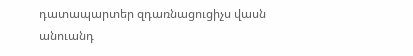դատապարտեր զդառնացուցիչս վասն անուանդ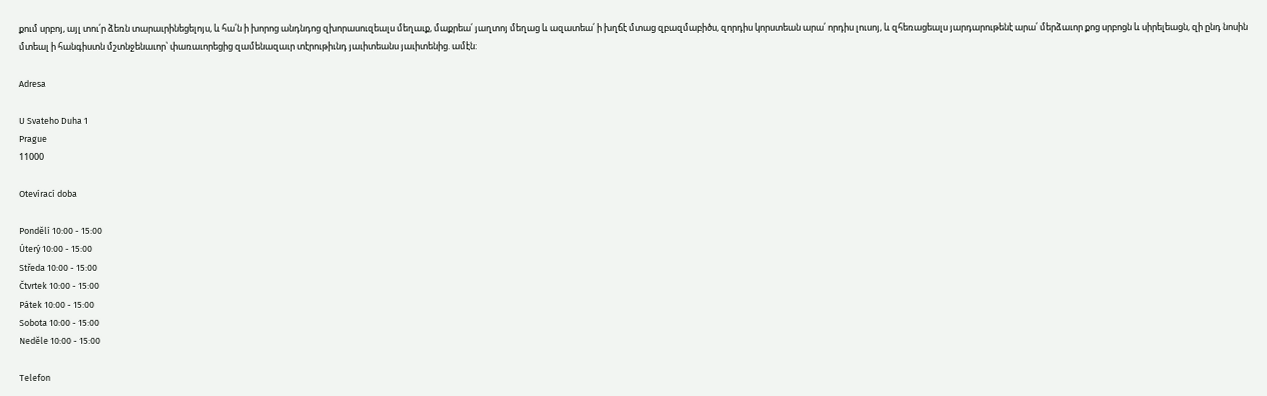քում սրբոյ, այլ տու՛ր ձեռն տարաւրինեցելոյս, և հա՛ն ի խորոց անդնդոց զխորասուզեալս մեղաւք, մաքրեա՛ յաղտոյ մեղաց և ազատեա՛ ի խղճէ մտաց զբազմաբիծս, զորդիս կորստեան արա՛ որդիս լուսոյ, և զհեռացեալս յարդարութենէ արա՛ մերձաւոր քոց սրբոցն և սիրելեացն, զի ընդ նոսին մտեալ ի հանգիստն մշտնջենաւոր՝ փառաւորեցից զամենազաւր տէրութիւնդ յաւիտեանս յաւիտենից. ամէն:

Adresa

U Svateho Duha 1
Prague
11000

Otevírací doba

Pondělí 10:00 - 15:00
Úterý 10:00 - 15:00
Středa 10:00 - 15:00
Čtvrtek 10:00 - 15:00
Pátek 10:00 - 15:00
Sobota 10:00 - 15:00
Neděle 10:00 - 15:00

Telefon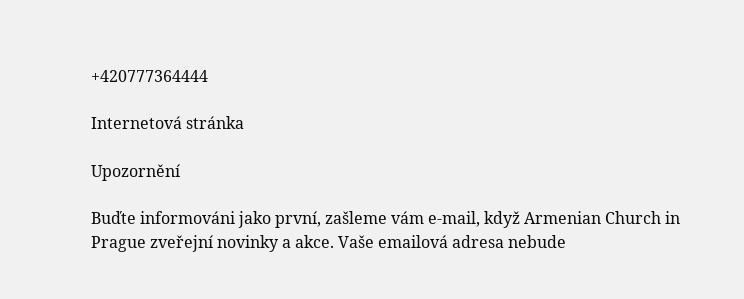+420777364444

Internetová stránka

Upozornění

Buďte informováni jako první, zašleme vám e-mail, když Armenian Church in Prague zveřejní novinky a akce. Vaše emailová adresa nebude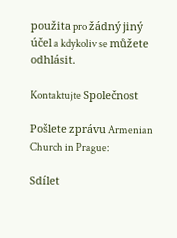použita pro žádný jiný účel a kdykoliv se můžete odhlásit.

Kontaktujte Společnost

Pošlete zprávu Armenian Church in Prague:

Sdílet